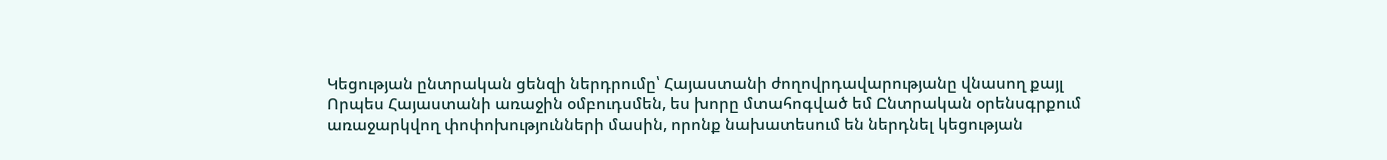Կեցության ընտրական ցենզի ներդրումը՝ Հայաստանի ժողովրդավարությանը վնասող քայլ
Որպես Հայաստանի առաջին օմբուդսմեն, ես խորը մտահոգված եմ Ընտրական օրենսգրքում առաջարկվող փոփոխությունների մասին, որոնք նախատեսում են ներդնել կեցության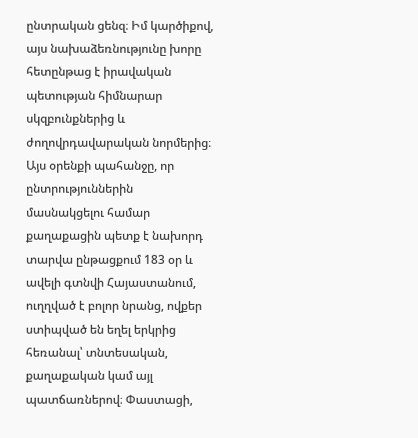ընտրական ցենզ։ Իմ կարծիքով, այս նախաձեռնությունը խորը հետընթաց է իրավական պետության հիմնարար սկզբունքներից և ժողովրդավարական նորմերից։
Այս օրենքի պահանջը, որ ընտրություններին մասնակցելու համար քաղաքացին պետք է նախորդ տարվա ընթացքում 183 օր և ավելի գտնվի Հայաստանում, ուղղված է բոլոր նրանց, ովքեր ստիպված են եղել երկրից հեռանալ՝ տնտեսական, քաղաքական կամ այլ պատճառներով։ Փաստացի,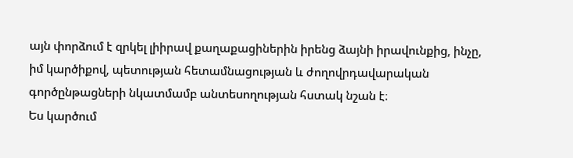այն փորձում է զրկել լիիրավ քաղաքացիներին իրենց ձայնի իրավունքից, ինչը, իմ կարծիքով, պետության հետամնացության և ժողովրդավարական գործընթացների նկատմամբ անտեսողության հստակ նշան է։
Ես կարծում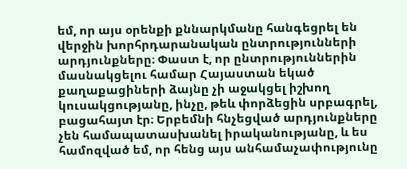եմ, որ այս օրենքի քննարկմանը հանգեցրել են վերջին խորհրդարանական ընտրությունների արդյունքները։ Փաստ է, որ ընտրություններին մասնակցելու համար Հայաստան եկած քաղաքացիների ձայնը չի աջակցել իշխող կուսակցությանը, ինչը, թեև փորձեցին սրբագրել, բացահայտ էր։ Երբեմնի հնչեցված արդյունքները չեն համապատասխանել իրականությանը, և ես համոզված եմ, որ հենց այս անհամաչափությունը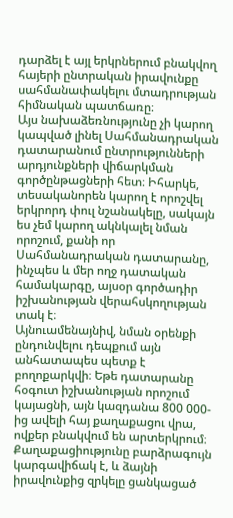դարձել է այլ երկրներում բնակվող հայերի ընտրական իրավունքը սահմանափակելու մտադրության հիմնական պատճառը։
Այս նախաձեռնությունը չի կարող կապված լինել Սահմանադրական դատարանում ընտրությունների արդյունքների վիճարկման գործընթացների հետ։ Իհարկե, տեսականորեն կարող է որոշվել երկրորդ փուլ նշանակելը, սակայն ես չեմ կարող ակնկալել նման որոշում, քանի որ Սահմանադրական դատարանը, ինչպես և մեր ողջ դատական համակարգը, այսօր գործադիր իշխանության վերահսկողության տակ է։
Այնուամենայնիվ, նման օրենքի ընդունվելու դեպքում այն անհատապես պետք է բողոքարկվի։ Եթե դատարանը հօգուտ իշխանության որոշում կայացնի, այն կազդանա 800 000-ից ավելի հայ քաղաքացու վրա, ովքեր բնակվում են արտերկրում։ Քաղաքացիությունը բարձրագույն կարգավիճակ է, և ձայնի իրավունքից զրկելը ցանկացած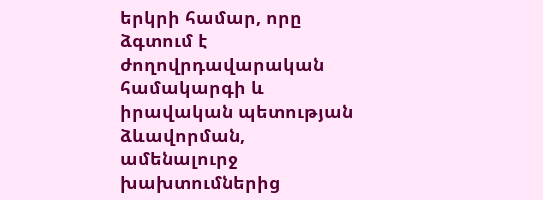երկրի համար, որը ձգտում է ժողովրդավարական համակարգի և իրավական պետության ձևավորման, ամենալուրջ խախտումներից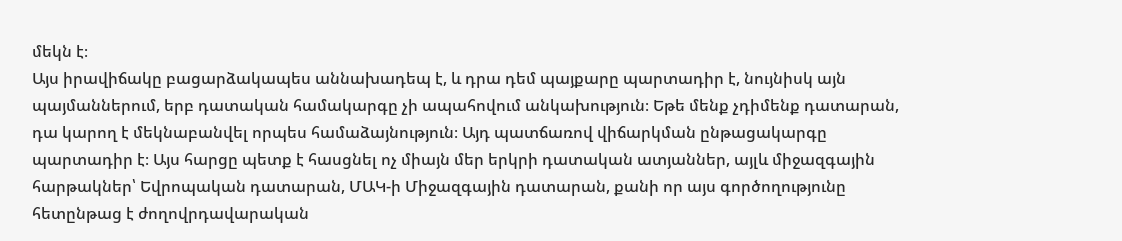մեկն է։
Այս իրավիճակը բացարձակապես աննախադեպ է, և դրա դեմ պայքարը պարտադիր է, նույնիսկ այն պայմաններում, երբ դատական համակարգը չի ապահովում անկախություն։ Եթե մենք չդիմենք դատարան, դա կարող է մեկնաբանվել որպես համաձայնություն։ Այդ պատճառով վիճարկման ընթացակարգը պարտադիր է։ Այս հարցը պետք է հասցնել ոչ միայն մեր երկրի դատական ատյաններ, այլև միջազգային հարթակներ՝ Եվրոպական դատարան, ՄԱԿ-ի Միջազգային դատարան, քանի որ այս գործողությունը հետընթաց է ժողովրդավարական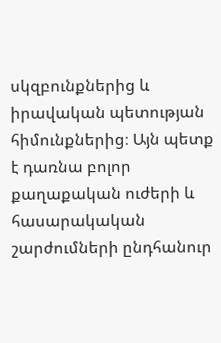սկզբունքներից և իրավական պետության հիմունքներից։ Այն պետք է դառնա բոլոր քաղաքական ուժերի և հասարակական շարժումների ընդհանուր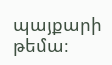պայքարի թեմա։